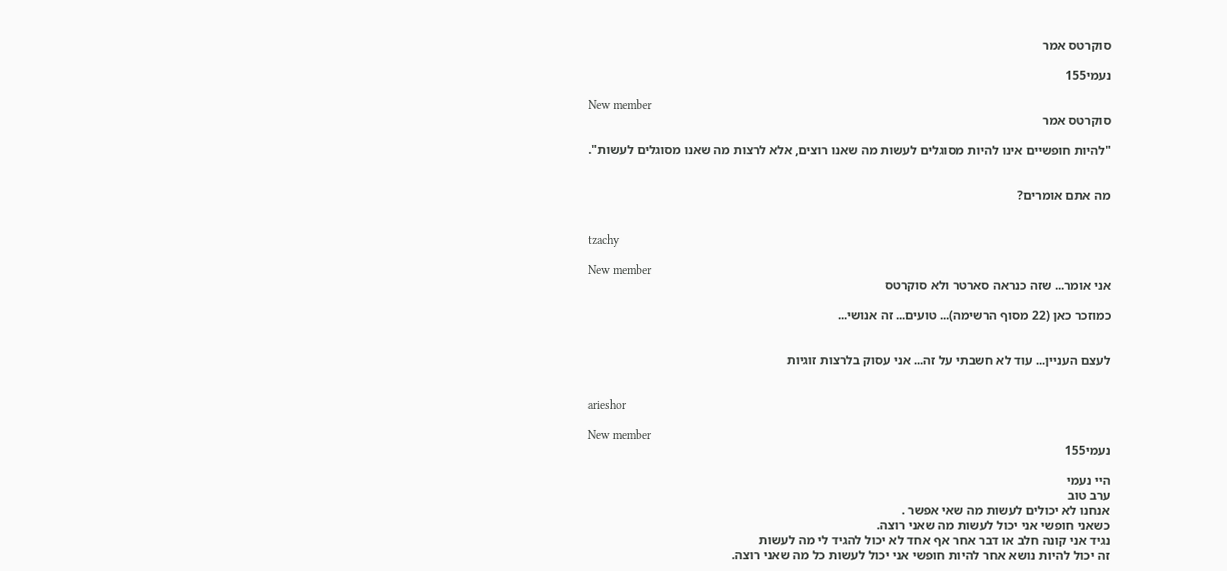סוקרטס אמר

נעמי155

New member
סוקרטס אמר

"להיות חופשיים אינו להיות מסוגלים לעשות מה שאנו רוצים, אלא לרצות מה שאנו מסוגלים לעשות".


מה אתם אומרים?


tzachy

New member
אני אומר... שזה כנראה סארטר ולא סוקרטס

כמוזכר כאן (22 מסוף הרשימה)... טועים... זה אנושי...


לעצם העניין... עוד לא חשבתי על זה... אני עסוק בלרצות זוגיות


arieshor

New member
נעמי155

היי נעמי
ערב טוב
אנחנו לא יכולים לעשות מה שאי אפשר .
כשאני חופשי אני יכול לעשות מה שאני רוצה.
נגיד אני קונה חלב או דבר אחר אף אחד לא יכול להגיד לי מה לעשות
זה יכול להיות נושא אחר להיות חופשי אני יכול לעשות כל מה שאני רוצה.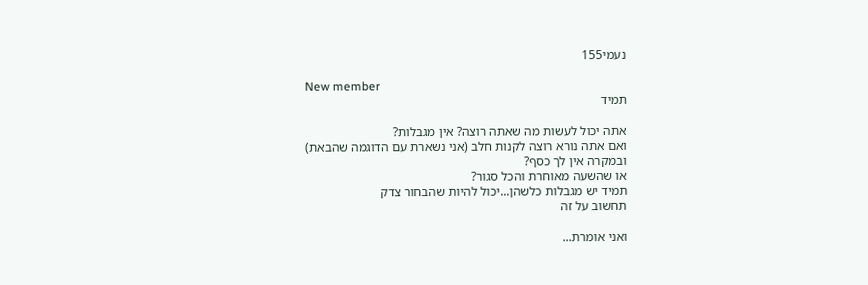נעמי155

New member
תמיד

אתה יכול לעשות מה שאתה רוצה? אין מגבלות?
ואם אתה נורא רוצה לקנות חלב (אני נשארת עם הדוגמה שהבאת) ובמקרה אין לך כסף?
או שהשעה מאוחרת והכל סגור?
תמיד יש מגבלות כלשהן...יכול להיות שהבחור צדק
תחשוב על זה

ואני אומרת...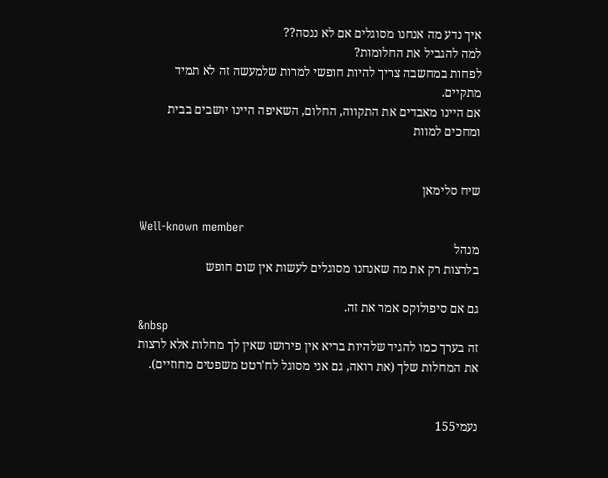איך נדע מה אנחנו מסוגלים אם לא ננסה??
למה להגביל את החלומות?
לפחות במחשבה צריך להיות חופשי למרות שלמעשה זה לא תמיד מתקיים.
אם היינו מאבדים את התקווה, החלום, השאיפה היינו יושבים בבית ומחכים למוות


שיח סלימאן

Well-known member
מנהל
בלרצות רק את מה שאנחנו מסוגלים לעשות אין שום חופש

גם אם סיפולוקס אמר את זה.
&nbsp
זה בערך כמו להגיד שלהיות בריא אין פירושו שאין לך מחלות אלא לרצות את המחלות שלך (את רואה, גם אני מסוגל לח'רטט משפטים מחוזיים).


נעמי155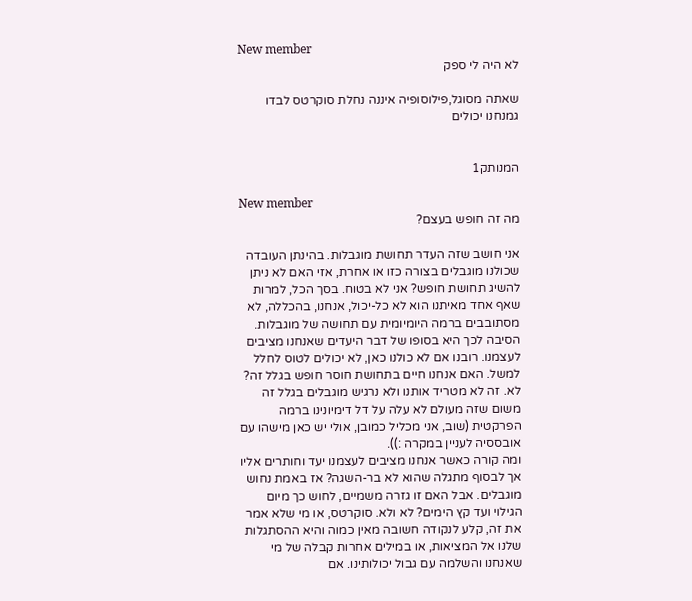New member
לא היה לי ספק

שאתה מסוגל,פילוסופיה איננה נחלת סוקרטס לבדו
גמנחנו יכולים


המנותק1

New member
מה זה חופש בעצם?

אני חושב שזה העדר תחושת מוגבלות. בהינתן העובדה שכולנו מוגבלים בצורה כזו או אחרת, אזי האם לא ניתן להשיג תחושת חופש? אני לא בטוח. בסך הכל, למרות שאף אחד מאיתנו הוא לא כל-יכול, אנחנו, בהכללה, לא מסתובבים ברמה היומיומית עם תחושה של מוגבלות. הסיבה לכך היא בסופו של דבר היעדים שאנחנו מציבים לעצמנו. רובנו אם לא כולנו כאן, לא יכולים לטוס לחלל למשל. האם אנחנו חיים בתחושת חוסר חופש בגלל זה? לא. זה לא מטריד אותנו ולא נרגיש מוגבלים בגלל זה משום שזה מעולם לא עלה על דל דימיונינו ברמה הפרקטית (שוב, אני מכליל כמובן, אולי יש כאן מישהו עם אובססיה לעניין במקרה :)).
ומה קורה כאשר אנחנו מציבים לעצמנו יעד וחותרים אליו אך לבסוף מתגלה שהוא לא בר-השגה? אז באמת נחוש מוגבלים. אבל האם זו גזרה משמיים, לחוש כך מיום הגילוי ועד קץ הימים? לא ולא. סוקרטס, או מי שלא אמר את זה, קלע לנקודה חשובה מאין כמוה והיא ההסתגלות שלנו אל המציאות, או במילים אחרות קבלה של מי שאנחנו והשלמה עם גבול יכולותינו. אם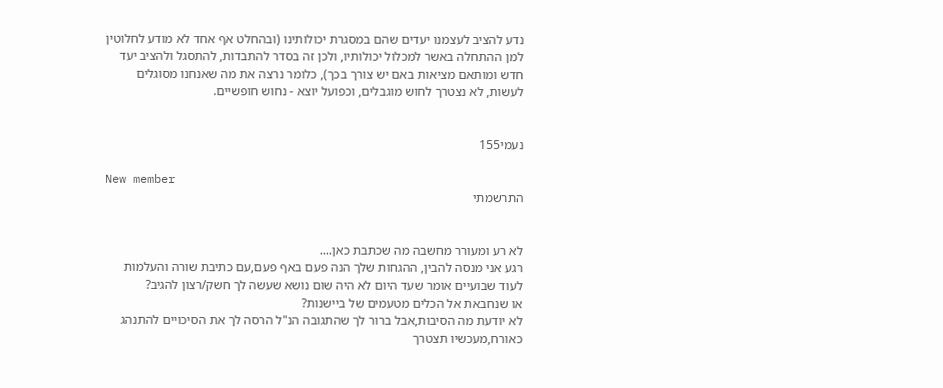נדע להציב לעצמנו יעדים שהם במסגרת יכולותינו (ובהחלט אף אחד לא מודע לחלוטין למן ההתחלה באשר למכלול יכולותיו, ולכן זה בסדר להתבדות, להתסגל ולהציב יעד חדש ומותאם מציאות באם יש צורך בכך), כלומר נרצה את מה שאנחנו מסוגלים לעשות, לא נצטרך לחוש מוגבלים, וכפועל יוצא - נחוש חופשיים.


נעמי155

New member
התרשמתי


לא רע ומעורר מחשבה מה שכתבת כאן....
רגע אני מנסה להבין, ההגחות שלך הנה פעם באף פעם,עם כתיבת שורה והעלמות לעוד שבועיים אומר שעד היום לא היה שום נושא שעשה לך חשק/רצון להגיב?
או שנחבאת אל הכלים מטעמים של ביישנות?
לא יודעת מה הסיבות,אבל ברור לך שהתגובה הנ"ל הרסה לך את הסיכויים להתנהג כאורח,מעכשיו תצטרך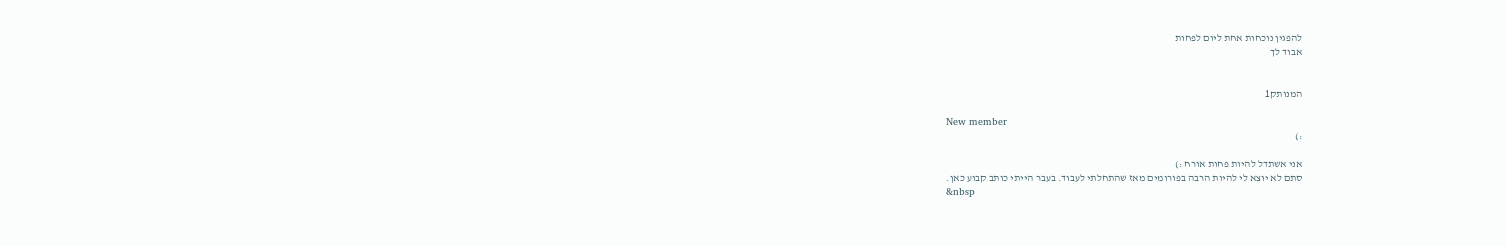להפגין נוכחות אחת ליום לפחות
אבוד לך


המנותק1

New member
:)

אני אשתדל להיות פחות אורח :)
סתם לא יוצא לי להיות הרבה בפורומים מאז שהתחלתי לעבוד. בעבר הייתי כותב קבוע כאן.
&nbsp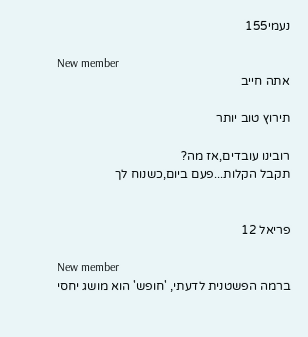נעמי155

New member
אתה חייב

תירוץ טוב יותר

רובינו עובדים,אז מה?
תקבל הקלות...פעם ביום,כשנוח לך


פריאל 12

New member
ברמה הפשטנית לדעתי, 'חופש' הוא מושג יחסי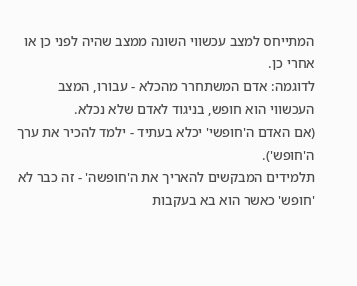המתייחס למצב עכשווי השונה ממצב שהיה לפני כן או אחרי כן.
לדוגמה: אדם המשתחרר מהכלא - עבורו, המצב העכשווי הוא חופש, בניגוד לאדם שלא נכלא.
(אם האדם ה'חופשי' יכלא בעתיד - ילמד להכיר את ערך ה'חופש').
תלמידים המבקשים להאריך את ה'חופשה' - זה כבר לא 'חופש' כאשר הוא בא בעקבות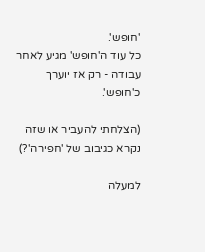'חופש'.
כל עוד ה'חופש' מגיע לאחר עבודה - רק אז יוערך כ'חופש'.

(הצלחתי להעביר או שזה נקרא כגיבוב של 'חפירה'?)

למעלה